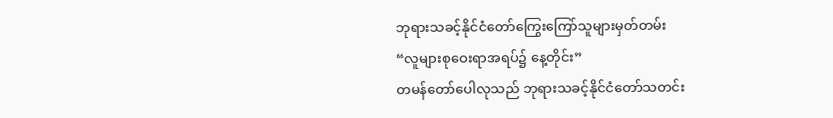ဘုရားသခင့်နိုင်ငံတော်ကြွေးကြော်သူများမှတ်တမ်း
“လူများစုဝေးရာအရပ်၌ နေ့တိုင်း”
တမန်တော်ပေါလုသည် ဘုရားသခင့်နိုင်ငံတော်သတင်း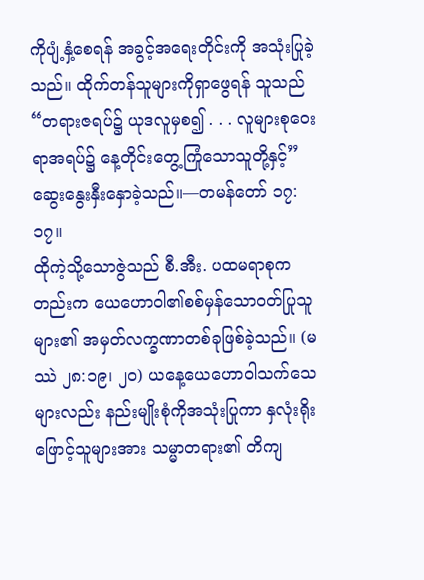ကိုပျံ့နှံ့စေရန် အခွင့်အရေးတိုင်းကို အသုံးပြုခဲ့သည်။ ထိုက်တန်သူများကိုရှာဖွေရန် သူသည် “တရားဇရပ်၌ ယုဒလူမှစ၍ . . . လူများစုဝေးရာအရပ်၌ နေ့တိုင်းတွေ့ကြုံသောသူတို့နှင့်” ဆွေးနွေးနှီးနှောခဲ့သည်။—တမန်တော် ၁၇:၁၇။
ထိုကဲ့သို့သောဇွဲသည် စီ.အီး. ပထမရာစုကတည်းက ယေဟောဝါ၏စစ်မှန်သောဝတ်ပြုသူများ၏ အမှတ်လက္ခဏာတစ်ခုဖြစ်ခဲ့သည်။ (မဿဲ ၂၈:၁၉၊ ၂၀) ယနေ့ယေဟောဝါသက်သေများလည်း နည်းမျိုးစုံကိုအသုံးပြုကာ နှလုံးရိုးဖြောင့်သူများအား သမ္မာတရား၏ တိကျ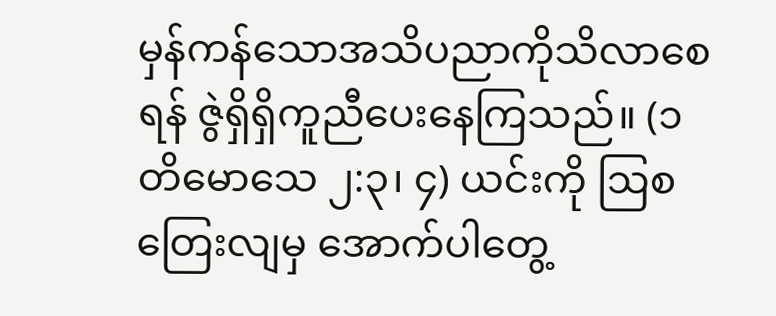မှန်ကန်သောအသိပညာကိုသိလာစေရန် ဇွဲရှိရှိကူညီပေးနေကြသည်။ (၁ တိမောသေ ၂:၃၊ ၄) ယင်းကို ဩစတြေးလျမှ အောက်ပါတွေ့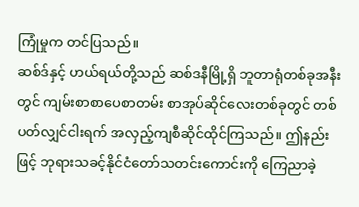ကြုံမှုက တင်ပြသည်။
ဆစ်ဒ်နှင့် ဟယ်ရယ်တို့သည် ဆစ်ဒနီမြို့ရှိ ဘူတာရုံတစ်ခုအနီးတွင် ကျမ်းစာစာပေစာတမ်း စာအုပ်ဆိုင်လေးတစ်ခုတွင် တစ်ပတ်လျှင်ငါးရက် အလှည့်ကျစီဆိုင်ထိုင်ကြသည်။ ဤနည်းဖြင့် ဘုရားသခင့်နိုင်ငံတော်သတင်းကောင်းကို ကြေညာခဲ့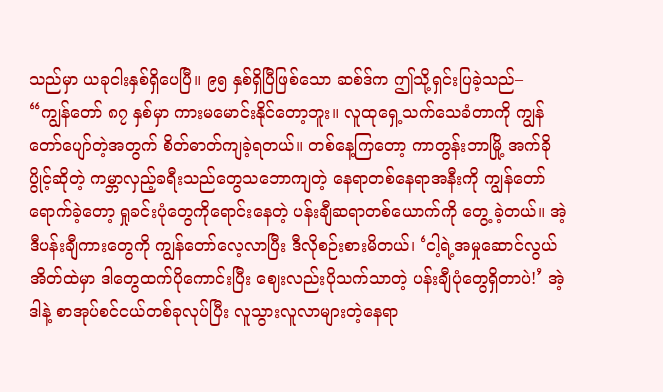သည်မှာ ယခုငါးနှစ်ရှိပေပြီ။ ၉၅ နှစ်ရှိပြီဖြစ်သော ဆစ်ဒ်က ဤသို့ရှင်းပြခဲ့သည်– “ကျွန်တော် ၈၇ နှစ်မှာ ကားမမောင်းနိုင်တော့ဘူး။ လူထုရှေ့သက်သေခံတာကို ကျွန်တော်ပျော်တဲ့အတွက် စိတ်ဓာတ်ကျခဲ့ရတယ်။ တစ်နေ့ကြတော့ ကာတွန်းဘာမြို့ အက်ခိုပွိုင့်ဆိုတဲ့ ကမ္ဘာလှည့်ခရီးသည်တွေသဘောကျတဲ့ နေရာတစ်နေရာအနီးကို ကျွန်တော်ရောက်ခဲ့တော့ ရှုခင်းပုံတွေကိုရောင်းနေတဲ့ ပန်းချီဆရာတစ်ယောက်ကို တွေ့ ခဲ့တယ်။ အဲ့ဒီပန်းချီကားတွေကို ကျွန်တော်လေ့လာပြီး ဒီလိုစဉ်းစားမိတယ်၊ ‘ငါ့ရဲ့အမှုဆောင်လွယ်အိတ်ထဲမှာ ဒါတွေထက်ပိုကောင်းပြီး ဈေးလည်းပိုသက်သာတဲ့ ပန်းချီပုံတွေရှိတာပဲ!’ အဲ့ဒါနဲ့ စာအုပ်စင်ငယ်တစ်ခုလုပ်ပြီး လူသွားလူလာများတဲ့နေရာ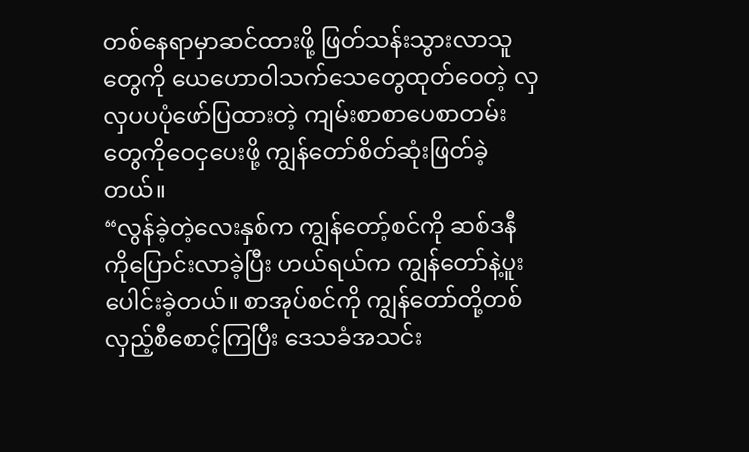တစ်နေရာမှာဆင်ထားဖို့ ဖြတ်သန်းသွားလာသူတွေကို ယေဟောဝါသက်သေတွေထုတ်ဝေတဲ့ လှလှပပပုံဖော်ပြထားတဲ့ ကျမ်းစာစာပေစာတမ်းတွေကိုဝေငှပေးဖို့ ကျွန်တော်စိတ်ဆုံးဖြတ်ခဲ့တယ်။
“လွန်ခဲ့တဲ့လေးနှစ်က ကျွန်တော့်စင်ကို ဆစ်ဒနီကိုပြောင်းလာခဲ့ပြီး ဟယ်ရယ်က ကျွန်တော်နဲ့ပူးပေါင်းခဲ့တယ်။ စာအုပ်စင်ကို ကျွန်တော်တို့တစ်လှည့်စီစောင့်ကြပြီး ဒေသခံအသင်း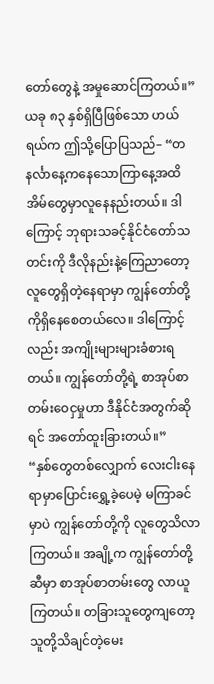တော်တွေနဲ့ အမှုဆောင်ကြတယ်။” ယခု ၈၃ နှစ်ရှိပြီဖြစ်သော ဟယ်ရယ်က ဤသို့ပြောပြသည်– “တနင်္လာနေ့ကနေသောကြာနေ့အထိ အိမ်တွေမှာလူနေနည်းတယ်။ ဒါကြောင့် ဘုရားသခင့်နိုင်ငံတော်သတင်းကို ဒီလိုနည်းနဲ့ကြေညာတော့ လူတွေရှိတဲ့နေရာမှာ ကျွန်တော်တို့ကိုရှိနေစေတယ်လေ။ ဒါကြောင့်လည်း အကျိုးများများခံစားရတယ်။ ကျွန်တော်တို့ရဲ့ စာအုပ်စာတမ်းဝေငှမှုဟာ ဒီနိုင်ငံအတွက်ဆိုရင် အတော်ထူးခြားတယ်။”
“နှစ်တွေတစ်လျှောက် လေးငါးနေရာမှာပြောင်းရွှေ့ခဲ့ပေမဲ့ မကြာခင်မှာပဲ ကျွန်တော်တို့ကို လူတွေသိလာကြတယ်။ အချို့က ကျွန်တော်တို့ဆီမှာ စာအုပ်စာတမ်းတွေ လာယူကြတယ်။ တခြားသူတွေကျတော့ သူတို့သိချင်တဲ့မေး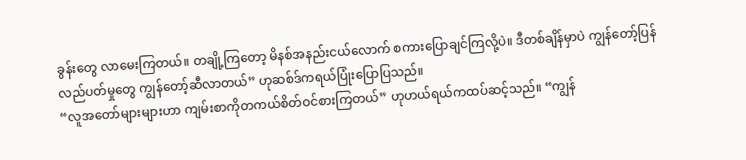ခွန်းတွေ လာမေးကြတယ်။ တချို့ကြတော့ မိနစ်အနည်းငယ်လောက် စကားပြောချင်ကြလို့ပဲ။ ဒီတစ်ချိန်မှာပဲ ကျွန်တော့်ပြန်လည်ပတ်မှုတွေ ကျွန်တော့်ဆီလာတယ်” ဟုဆစ်ဒ်ကရယ်ပြုံးပြောပြသည်။
“လူအတော်များများဟာ ကျမ်းစာကိုတကယ်စိတ်ဝင်စားကြတယ်” ဟုဟယ်ရယ်ကထပ်ဆင့်သည်။ “ကျွန်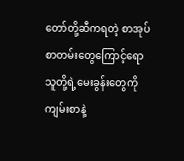တော်တို့ဆီကရတဲ့ စာအုပ်စာတမ်းတွေကြောင့်ရော သူတို့ရဲ့မေးခွန်းတွေကို ကျမ်းစာနဲ့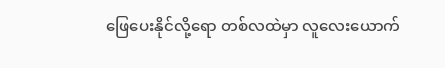ဖြေပေးနိုင်လို့ရော တစ်လထဲမှာ လူလေးယောက်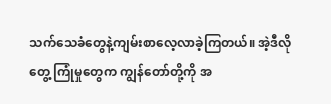သက်သေခံတွေနဲ့ကျမ်းစာလေ့လာခဲ့ကြတယ်။ အဲ့ဒီလိုတွေ့ ကြုံမှုတွေက ကျွန်တော်တို့ကို အ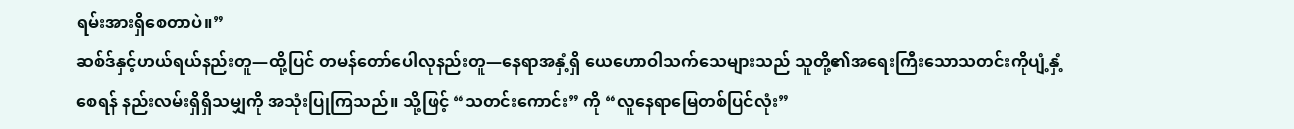ရမ်းအားရှိစေတာပဲ။”
ဆစ်ဒ်နှင့်ဟယ်ရယ်နည်းတူ—ထို့ပြင် တမန်တော်ပေါလုနည်းတူ—နေရာအနှံ့ရှိ ယေဟောဝါသက်သေများသည် သူတို့၏အရေးကြီးသောသတင်းကိုပျံ့နှံ့စေရန် နည်းလမ်းရှိရှိသမျှကို အသုံးပြုကြသည်။ သို့ဖြင့် “သတင်းကောင်း” ကို “လူနေရာမြေတစ်ပြင်လုံး”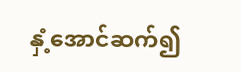နှံ့အောင်ဆက်၍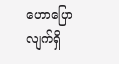ဟောပြောလျက်ရှိ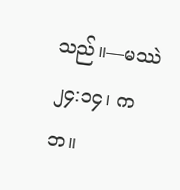သည်။—မဿဲ ၂၄:၁၄၊ ကဘ။